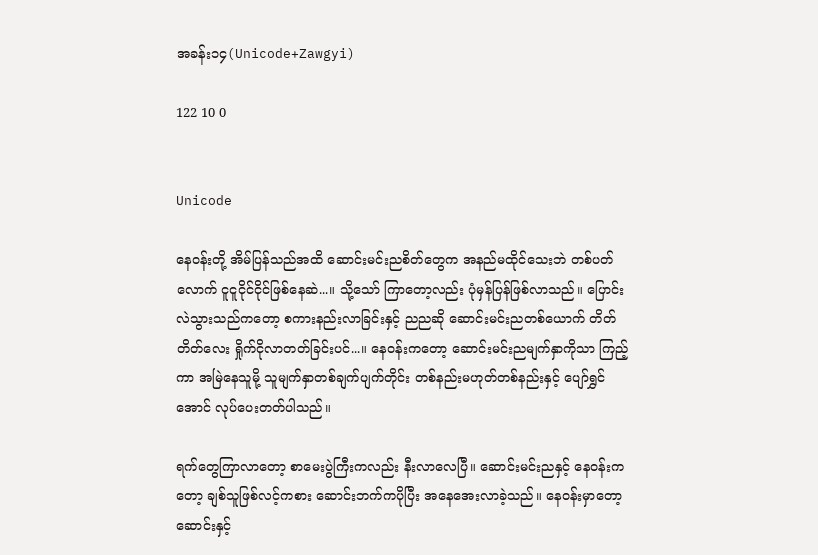အခန်း၁၄(Unicode+Zawgyi)

122 10 0


Unicode

နေဝန်းတို့ အိမ်ပြန်သည်အထိ ဆောင်းမင်းညစိတ်တွေက အနည်မထိုင်သေးဘဲ တစ်ပတ်လောက် ငူငူငိုင်ငိုင်ဖြစ်နေဆဲ...။ သို့သော် ကြာတော့လည်း ပုံမှန်ပြန်ဖြစ်လာသည်။ ပြောင်းလဲသွားသည်ကတော့ စကားနည်းလာခြင်းနှင့် ညညဆို ဆောင်းမင်းညတစ်ယောက် တိတ်တိတ်လေး ရှိုက်ငိုလာတတ်ခြင်းပင်...။ နေဝန်းကတော့ ဆောင်းမင်းညမျက်နှာကိုသာ ကြည့်ကာ အမြဲနေသူမို့ သူမျက်နှာတစ်ချက်ပျက်တိုင်း တစ်နည်းမဟုတ်တစ်နည်းနှင့် ပျော်ရွှင်အောင် လုပ်ပေးတတ်ပါသည်။

ရက်တွေကြာလာတော့ စာမေးပွဲကြီးကလည်း နီးလာလေပြီ။ ဆောင်းမင်းညနှင့် နေဝန်းကတော့ ချစ်သူဖြစ်လင့်ကစား ဆောင်းဘက်ကပိုပြီး အနေအေးလာခဲ့သည်။ နေဝန်းမှာတော့ ဆောင်းနှင့်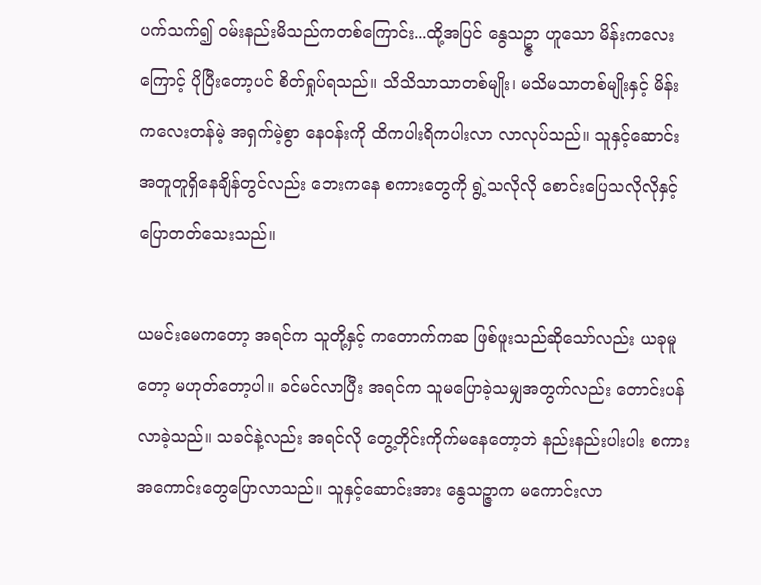ပက်သက်၍ ဝမ်းနည်းမိသည်ကတစ်ကြောင်း...ထို့အပြင် နွေသဥ္ဇာ ဟူသော မိန်းကလေးကြောင့် ပိုပြီးတော့ပင် စိတ်ရှုပ်ရသည်။ သိသိသာသာတစ်မျိုး၊ မသိမသာတစ်မျိုးနှင့် မိန်းကလေးတန်မဲ့ အရှက်မဲ့စွာ နေဝန်းကို ထိကပါးရိကပါးလာ လာလုပ်သည်။ သူနှင့်ဆောင်း အတူတူရှိနေချိန်တွင်လည်း ဘေးကနေ စကားတွေကို ရွဲ့သလိုလို စောင်းပြေသလိုလိုနှင့် ပြောတတ်သေးသည်။

ယမင်းမေကတော့ အရင်က သူတို့နှင့် ကတောက်ကဆ ဖြစ်ဖူးသည်ဆိုသော်လည်း ယခုမူတော့ မဟုတ်တော့ပါ။ ခင်မင်လာပြီး အရင်က သူမပြောခဲ့သမျှအတွက်လည်း တောင်းပန်လာခဲ့သည်။ သခင်နဲ့လည်း အရင်လို တွေ့တိုင်းကိုက်မနေတော့ဘဲ နည်းနည်းပါးပါး စကားအကောင်းတွေပြောလာသည်။ သူနှင့်ဆောင်းအား နွေသဉ္ဇာက မကောင်းလာ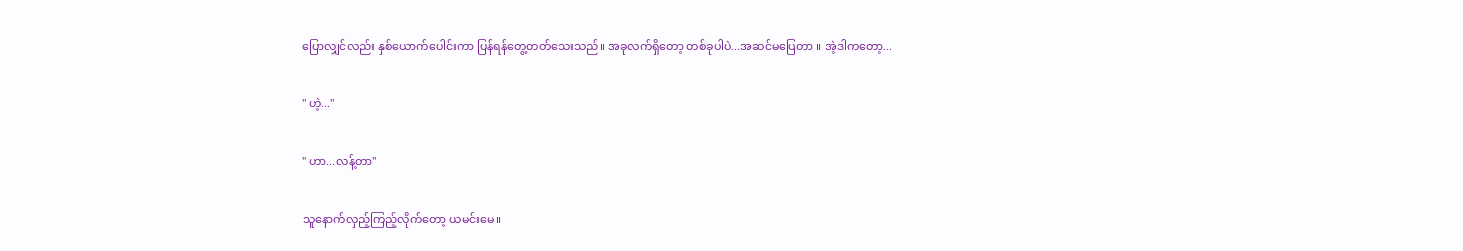ပြောလျှင်လည်း နှစ်ယောက်ပေါင်းကာ ပြန်ရန်တွေ့တတ်သေးသည်။ အခုလက်ရှိတော့ တစ်ခုပါပဲ...အဆင်မပြေတာ ။ အဲ့ဒါကတော့...

" ဟဲ့...''

" ဟာ...လန့်တာ''

သူနောက်လှည့်ကြည့်လိုက်တော့ ယမင်းမေ။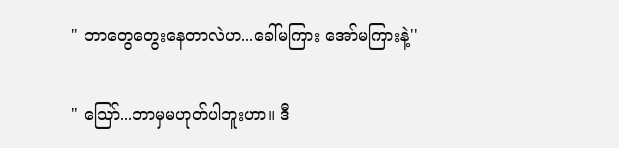" ဘာတွေတွေးနေတာလဲဟ...ခေါ်မကြား အော်မကြားနဲ့''

" သြော်...ဘာမှမဟုတ်ပါဘူးဟာ။ ဒီ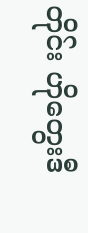တိုင်း ဟိုတွေးဒီ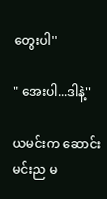တွေးပါ''

" အေးပါ...ဒါနဲ့''

ယမင်းက ဆောင်းမင်းည မ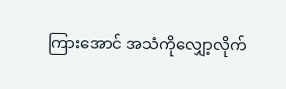ကြားအောင် အသံကိုလျှော့လိုက်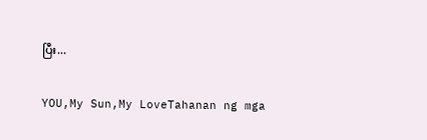ပြီး...

YOU,My Sun,My LoveTahanan ng mga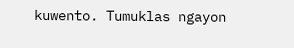kuwento. Tumuklas ngayon